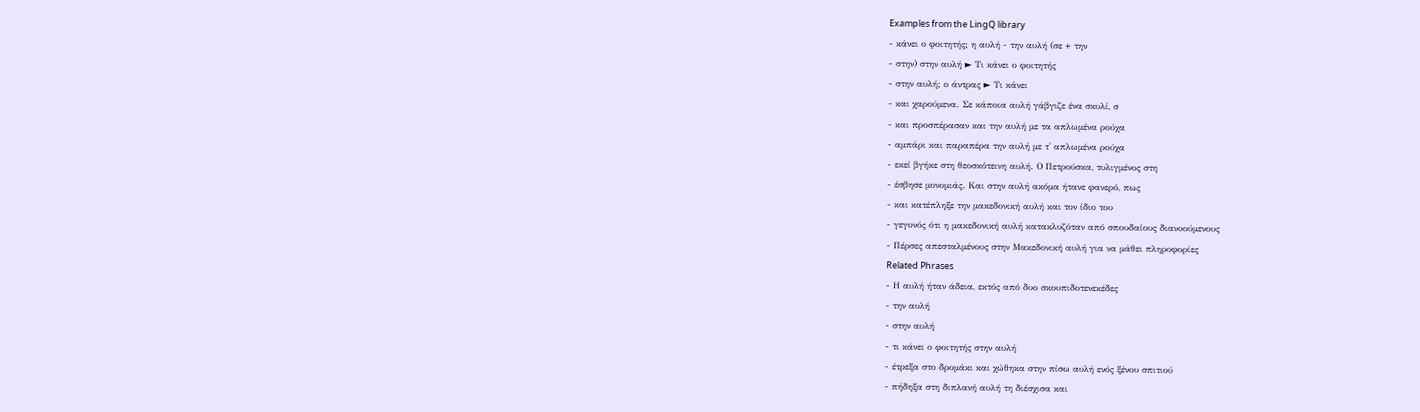Examples from the LingQ library
- κάνει ο φοιτητής; η αυλή - την αυλή (σε + την
- στην) στην αυλή ► Τι κάνει ο φοιτητής
- στην αυλή; ο άντρας ► Τι κάνει
- και χαρούμενα. Σε κάποια αυλή γάβγιζε ένα σκυλί, σ
- και προσπέρασαν και την αυλή με τα απλωμένα ρούχα
- αμπάρι και παραπέρα την αυλή με τ' απλωμένα ρούχα
- εκεί βγήκε στη θεοσκότεινη αυλή. Ο Πετρούσκα, τυλιγμένος στη
- έσβησε μονομιάς. Και στην αυλή ακόμα ήτανε φανερό, πως
- και κατέπληξε την μακεδονική αυλή και τον ίδιο του
- γεγονός ότι η μακεδονική αυλή κατακλυζόταν από σπουδαίους διανοούμενους
- Πέρσες απεσταλμένους στην Μακεδονική αυλή για να μάθει πληροφορίες
Related Phrases
- Η αυλή ήταν άδεια, εκτός από δυο σκουπιδοτενεκέδες
- την αυλή
- στην αυλή
- τι κάνει ο φοιτητής στην αυλή
- έτρεξα στο δρομάκι και χώθηκα στην πίσω αυλή ενός ξένου σπιτιού
- πήδηξα στη διπλανή αυλή τη διέσχισα και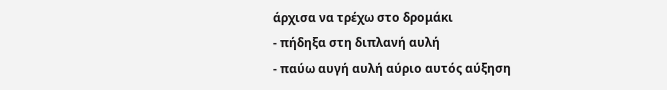άρχισα να τρέχω στο δρομάκι
- πήδηξα στη διπλανή αυλή
- παύω αυγή αυλή αύριο αυτός αύξηση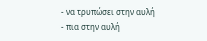- να τρυπώσει στην αυλή
- πια στην αυλή